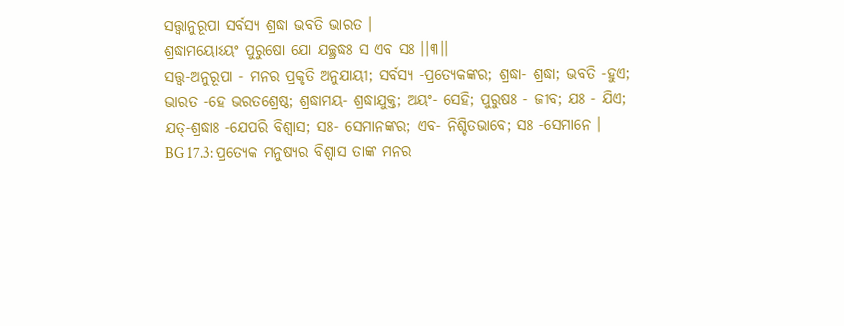ସତ୍ତ୍ୱାନୁରୂପା ସର୍ବସ୍ୟ ଶ୍ରଦ୍ଧା ଭବତି ଭାରତ ।
ଶ୍ରଦ୍ଧାମୟୋଽୟଂ ପୁରୁଷୋ ଯୋ ଯଚ୍ଛ୍ରଦ୍ଧଃ ସ ଏବ ସଃ ।।୩।।
ସତ୍ତ୍ୱ-ଅନୁରୂପା - ମନର ପ୍ରକୃତି ଅନୁଯାୟୀ; ସର୍ବସ୍ୟ -ପ୍ରତ୍ୟେକଙ୍କର; ଶ୍ରଦ୍ଧା- ଶ୍ରଦ୍ଧା; ଭବତି -ହୁଏ; ଭାରତ -ହେ ଭରତଶ୍ରେଷ୍ଠ; ଶ୍ରଦ୍ଧାମୟ- ଶ୍ରଦ୍ଧାଯୁକ୍ତ; ଅୟଂ- ସେହି; ପୁରୁଷଃ - ଜୀବ; ଯଃ - ଯିଏ; ଯତ୍-ଶ୍ରଦ୍ଧାଃ -ଯେପରି ବିଶ୍ୱାସ; ସଃ- ସେମାନଙ୍କର; ଏବ- ନିଶ୍ଚିତଭାବେ; ସଃ -ସେମାନେ ।
BG 17.3: ପ୍ରତ୍ୟେକ ମନୁଷ୍ୟର ବିଶ୍ୱାସ ତାଙ୍କ ମନର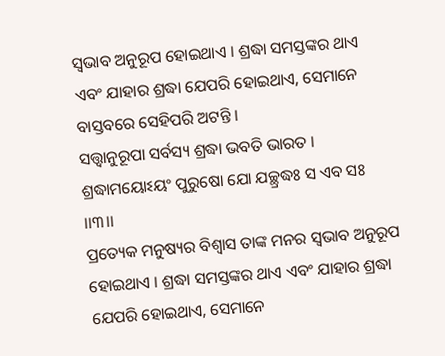ସ୍ୱଭାବ ଅନୁରୂପ ହୋଇଥାଏ । ଶ୍ରଦ୍ଧା ସମସ୍ତଙ୍କର ଥାଏ ଏବଂ ଯାହାର ଶ୍ରଦ୍ଧା ଯେପରି ହୋଇଥାଏ, ସେମାନେ ବାସ୍ତବରେ ସେହିପରି ଅଟନ୍ତି ।
ସତ୍ତ୍ୱାନୁରୂପା ସର୍ବସ୍ୟ ଶ୍ରଦ୍ଧା ଭବତି ଭାରତ ।
ଶ୍ରଦ୍ଧାମୟୋଽୟଂ ପୁରୁଷୋ ଯୋ ଯଚ୍ଛ୍ରଦ୍ଧଃ ସ ଏବ ସଃ ।।୩।।
ପ୍ରତ୍ୟେକ ମନୁଷ୍ୟର ବିଶ୍ୱାସ ତାଙ୍କ ମନର ସ୍ୱଭାବ ଅନୁରୂପ ହୋଇଥାଏ । ଶ୍ରଦ୍ଧା ସମସ୍ତଙ୍କର ଥାଏ ଏବଂ ଯାହାର ଶ୍ରଦ୍ଧା ଯେପରି ହୋଇଥାଏ, ସେମାନେ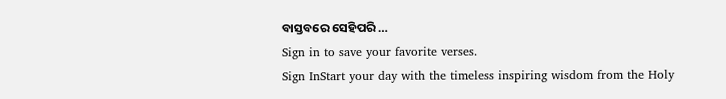ବାସ୍ତବରେ ସେହିପରି …
Sign in to save your favorite verses.
Sign InStart your day with the timeless inspiring wisdom from the Holy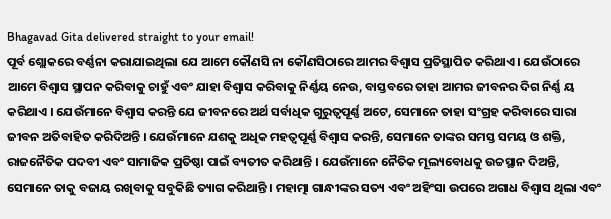Bhagavad Gita delivered straight to your email!
ପୂର୍ବ ଶ୍ଲୋକରେ ବର୍ଣ୍ଣନା କରାଯାଇଥିଲା ଯେ ଆମେ କୌଣସି ନା କୌଣସିଠାରେ ଆମର ବିଶ୍ୱାସ ପ୍ରତିସ୍ଥାପିତ କରିଥାଏ । ଯେଉଁଠାରେ ଆମେ ବିଶ୍ୱାସ ସ୍ଥାପନ କରିବାକୁ ଚାହୁଁ ଏବଂ ଯାହା ବିଶ୍ୱାସ କରିବାକୁ ନିର୍ଣ୍ଣୟ ନେଉ, ବାସ୍ତବରେ ତାହା ଆମର ଜୀବନର ଦିଗ ନିର୍ଣ୍ଣ ୟ କରିଥାଏ । ଯେଉଁମାନେ ବିଶ୍ୱାସ କରନ୍ତି ଯେ ଜୀବନରେ ଅର୍ଥ ସର୍ବାଧିକ ଗୁରୁତ୍ୱପୂର୍ଣ୍ଣ ଅଟେ, ସେମାନେ ତାହା ସଂଗ୍ରହ କରିବାରେ ସାରା ଜୀବନ ଅତିବାହିତ କରିଦିଅନ୍ତି । ଯେଉଁମାନେ ଯଶକୁ ଅଧିକ ମହତ୍ୱପୂର୍ଣ୍ଣ ବିଶ୍ୱାସ କରନ୍ତି, ସେମାନେ ତାଙ୍କର ସମସ୍ତ ସମୟ ଓ ଶକ୍ତି, ରାଜନୈତିକ ପଦବୀ ଏବଂ ସାମାଜିକ ପ୍ରତିଷ୍ଠା ପାଇଁ ବ୍ୟତୀତ କରିଥାନ୍ତି । ଯେଉଁମାନେ ନୈତିକ ମୂଲ୍ୟବୋଧକୁ ଉଚ୍ଚସ୍ଥାନ ଦିଅନ୍ତି, ସେମାନେ ତାକୁ ବଜାୟ ରଖିବାକୁ ସବୁକିଛି ତ୍ୟାଗ କରିଥାନ୍ତି । ମହାତ୍ମା ଗାନ୍ଧୀଙ୍କର ସତ୍ୟ ଏବଂ ଅହିଂସା ଉପରେ ଅଗାଧ ବିଶ୍ୱାସ ଥିଲା ଏବଂ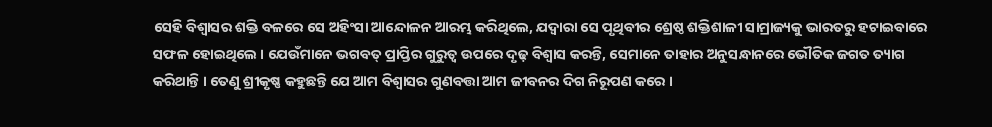ସେହି ବିଶ୍ୱାସର ଶକ୍ତି ବଳରେ ସେ ଅହିଂସା ଆନ୍ଦୋଳନ ଆରମ୍ଭ କରିଥିଲେ, ଯଦ୍ୱାରା ସେ ପୃଥିବୀର ଶ୍ରେଷ୍ଠ ଶକ୍ତିଶାଳୀ ସାମ୍ରାଜ୍ୟକୁ ଭାରତରୁ ହଟାଇବାରେ ସଫଳ ହୋଇଥିଲେ । ଯେଉଁମାନେ ଭଗବତ୍ ପ୍ରାପ୍ତିର ଗୁରୁତ୍ୱ ଉପରେ ଦୃଢ଼ ବିଶ୍ୱାସ କରନ୍ତି, ସେମାନେ ତାହାର ଅନୁସନ୍ଧାନରେ ଭୌତିକ ଜଗତ ତ୍ୟାଗ କରିଥାନ୍ତି । ତେଣୁ ଶ୍ରୀକୃଷ୍ଣ କହୁଛନ୍ତି ଯେ ଆମ ବିଶ୍ୱାସର ଗୁଣବତ୍ତା ଆମ ଜୀବନର ଦିଗ ନିରୂପଣ କରେ ।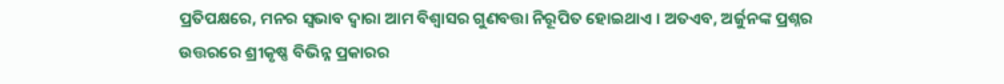ପ୍ରତିପକ୍ଷରେ, ମନର ସ୍ୱଭାବ ଦ୍ୱାରା ଆମ ବିଶ୍ୱାସର ଗୁଣବତ୍ତା ନିରୂପିତ ହୋଇଥାଏ । ଅତଏବ, ଅର୍ଜୁନଙ୍କ ପ୍ରଶ୍ନର ଉତ୍ତରରେ ଶ୍ରୀକୃଷ୍ଣ ବିଭିନ୍ନ ପ୍ରକାରର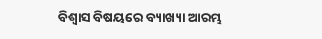ବିଶ୍ୱାସ ବିଷୟରେ ବ୍ୟାଖ୍ୟା ଆରମ୍ଭ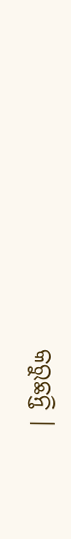କରୁଛନ୍ତି ।